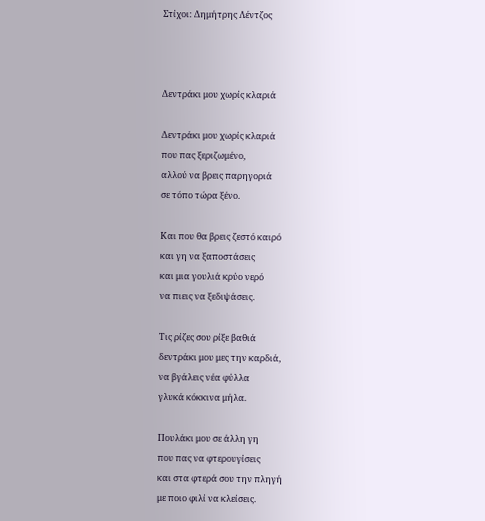Στίχοι: Δημήτρης Λέντζος



Δεντράκι μου χωρίς κλαριά

Δεντράκι μου χωρίς κλαριά
που πας ξεριζωμένο,
αλλού να βρεις παρηγοριά
σε τόπο τώρα ξένο.

Και που θα βρεις ζεστό καιρό
και γη να ξαποστάσεις
και μια γουλιά κρύο νερό
να πιεις να ξεδιψάσεις.

Τις ρίζες σου ρίξε βαθιά
δεντράκι μου μες την καρδιά,
να βγάλεις νέα φύλλα
γλυκά κόκκινα μήλα.

Πουλάκι μου σε άλλη γη
που πας να φτερουγίσεις
και στα φτερά σου την πληγή
με ποιο φιλί να κλείσεις.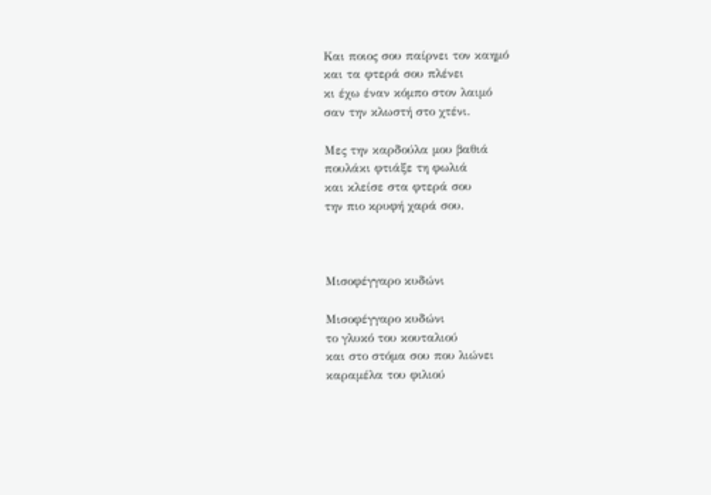Και ποιος σου παίρνει τον καημό
και τα φτερά σου πλένει
κι έχω έναν κόμπο στον λαιμό
σαν την κλωστή στο χτένι.

Μες την καρδούλα μου βαθιά
πουλάκι φτιάξε τη φωλιά
και κλείσε στα φτερά σου
την πιο κρυφή χαρά σου.



Μισοφέγγαρο κυδώνι

Μισοφέγγαρο κυδώνι
το γλυκό του κουταλιού
και στο στόμα σου που λιώνει
καραμέλα του φιλιού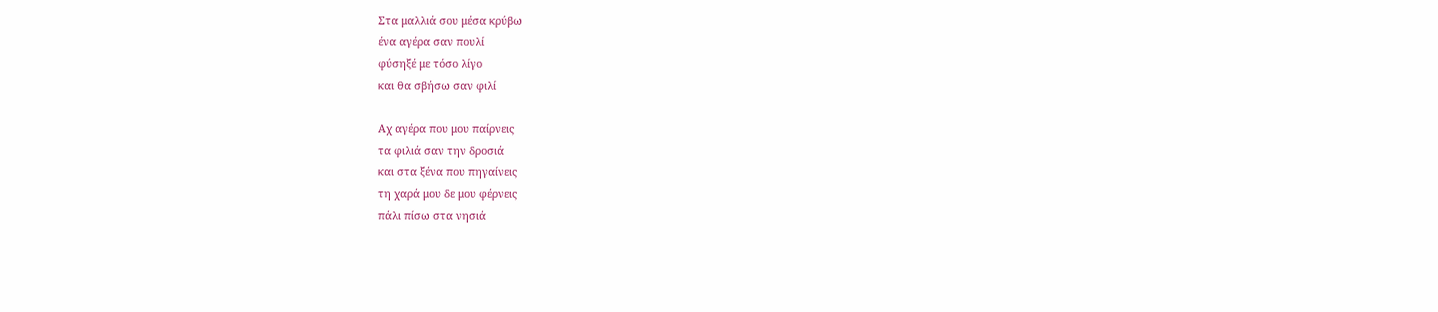Στα μαλλιά σου μέσα κρύβω
ένα αγέρα σαν πουλί
φύσηξέ με τόσο λίγο
και θα σβήσω σαν φιλί

Αχ αγέρα που μου παίρνεις
τα φιλιά σαν την δροσιά
και στα ξένα που πηγαίνεις
τη χαρά μου δε μου φέρνεις
πάλι πίσω στα νησιά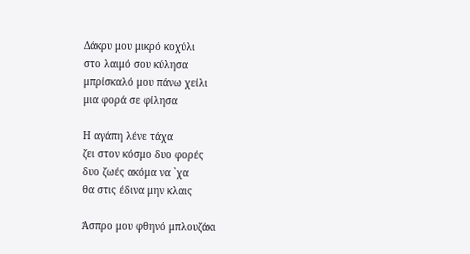Δάκρυ μου μικρό κοχύλι
στο λαιμό σου κύλησα
μπρίσκαλό μου πάνω χείλι
μια φορά σε φίλησα

Η αγάπη λένε τάχα
ζει στον κόσμο δυο φορές
δυο ζωές ακόμα να `χα
θα στις έδινα μην κλαις

Άσπρο μου φθηνό μπλουζάκι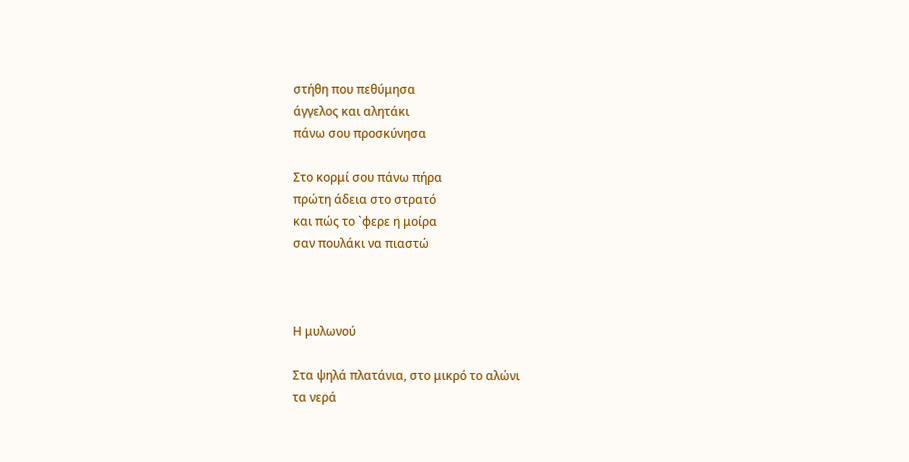στήθη που πεθύμησα
άγγελος και αλητάκι
πάνω σου προσκύνησα

Στο κορμί σου πάνω πήρα
πρώτη άδεια στο στρατό
και πώς το `φερε η μοίρα
σαν πουλάκι να πιαστώ



Η μυλωνού

Στα ψηλά πλατάνια, στο μικρό το αλώνι
τα νερά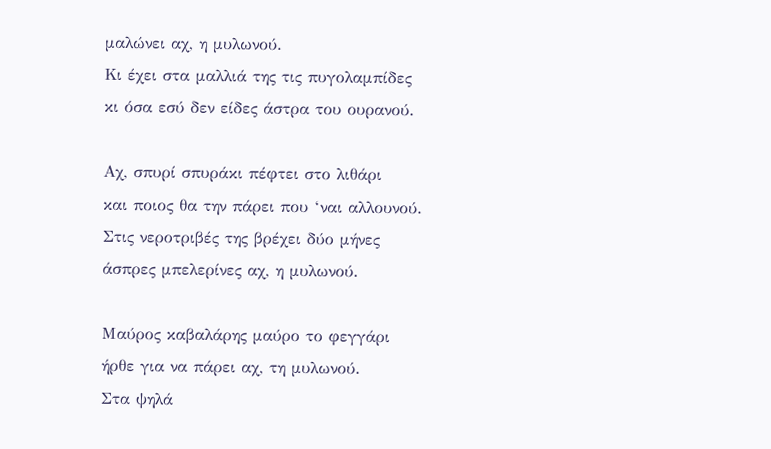μαλώνει αχ, η μυλωνού.
Κι έχει στα μαλλιά της τις πυγολαμπίδες
κι όσα εσύ δεν είδες άστρα του ουρανού.

Αχ, σπυρί σπυράκι πέφτει στο λιθάρι
και ποιος θα την πάρει που ‘ναι αλλουνού.
Στις νεροτριβές της βρέχει δύο μήνες
άσπρες μπελερίνες αχ, η μυλωνού.

Μαύρος καβαλάρης μαύρο το φεγγάρι
ήρθε για να πάρει αχ, τη μυλωνού.
Στα ψηλά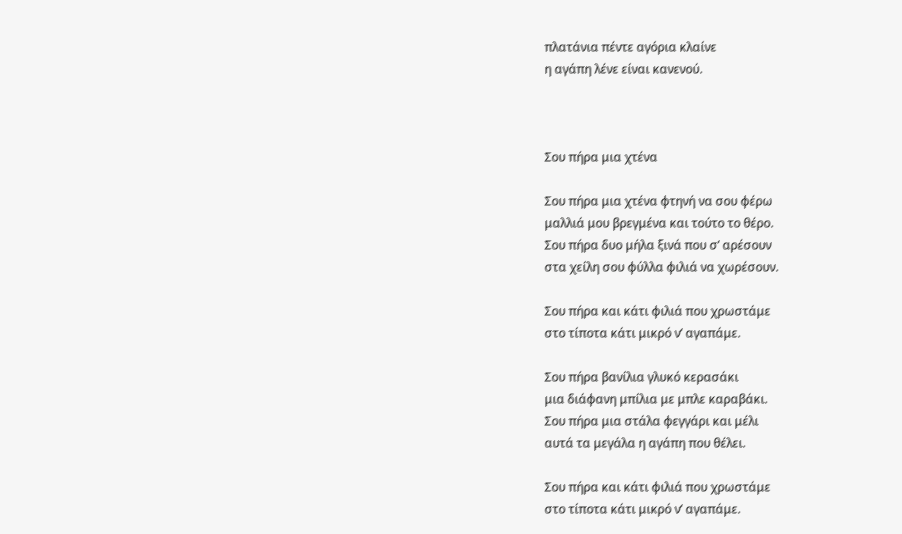πλατάνια πέντε αγόρια κλαίνε
η αγάπη λένε είναι κανενού.



Σου πήρα μια χτένα

Σου πήρα μια χτένα φτηνή να σου φέρω
μαλλιά μου βρεγμένα και τούτο το θέρο.
Σου πήρα δυο μήλα ξινά που σ’ αρέσουν
στα χείλη σου φύλλα φιλιά να χωρέσουν.

Σου πήρα και κάτι φιλιά που χρωστάμε
στο τίποτα κάτι μικρό ν’ αγαπάμε.

Σου πήρα βανίλια γλυκό κερασάκι
μια διάφανη μπίλια με μπλε καραβάκι.
Σου πήρα μια στάλα φεγγάρι και μέλι
αυτά τα μεγάλα η αγάπη που θέλει.

Σου πήρα και κάτι φιλιά που χρωστάμε
στο τίποτα κάτι μικρό ν’ αγαπάμε.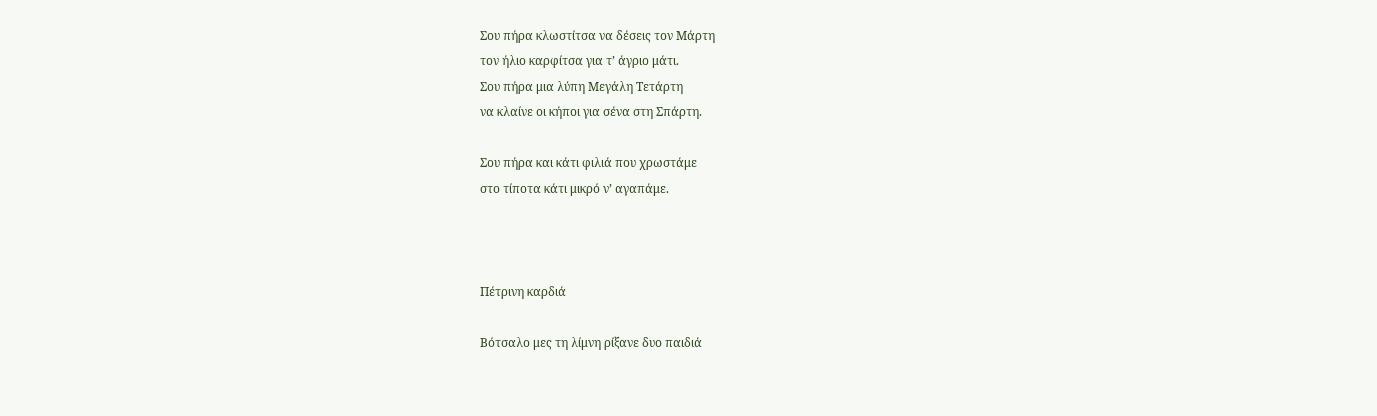Σου πήρα κλωστίτσα να δέσεις τον Μάρτη
τον ήλιο καρφίτσα για τ’ άγριο μάτι.
Σου πήρα μια λύπη Μεγάλη Τετάρτη
να κλαίνε οι κήποι για σένα στη Σπάρτη.

Σου πήρα και κάτι φιλιά που χρωστάμε
στο τίποτα κάτι μικρό ν’ αγαπάμε.



Πέτρινη καρδιά

Βότσαλο μες τη λίμνη ρίξανε δυο παιδιά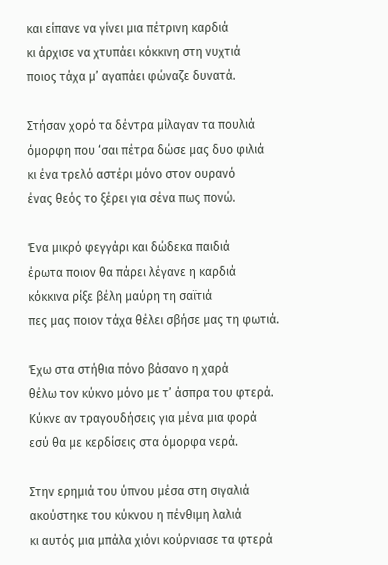και είπανε να γίνει μια πέτρινη καρδιά
κι άρχισε να χτυπάει κόκκινη στη νυχτιά
ποιος τάχα μ’ αγαπάει φώναζε δυνατά.

Στήσαν χορό τα δέντρα μίλαγαν τα πουλιά
όμορφη που ‘σαι πέτρα δώσε μας δυο φιλιά
κι ένα τρελό αστέρι μόνο στον ουρανό
ένας θεός το ξέρει για σένα πως πονώ.

Ένα μικρό φεγγάρι και δώδεκα παιδιά
έρωτα ποιον θα πάρει λέγανε η καρδιά
κόκκινα ρίξε βέλη μαύρη τη σαϊτιά
πες μας ποιον τάχα θέλει σβήσε μας τη φωτιά.

Έχω στα στήθια πόνο βάσανο η χαρά
θέλω τον κύκνο μόνο με τ’ άσπρα του φτερά.
Κύκνε αν τραγουδήσεις για μένα μια φορά
εσύ θα με κερδίσεις στα όμορφα νερά.

Στην ερημιά του ύπνου μέσα στη σιγαλιά
ακούστηκε του κύκνου η πένθιμη λαλιά
κι αυτός μια μπάλα χιόνι κούρνιασε τα φτερά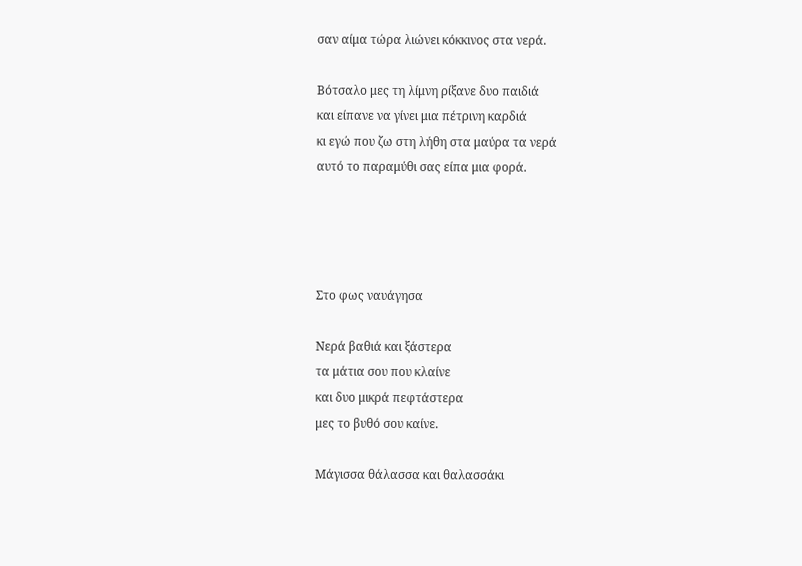σαν αίμα τώρα λιώνει κόκκινος στα νερά.

Βότσαλο μες τη λίμνη ρίξανε δυο παιδιά
και είπανε να γίνει μια πέτρινη καρδιά
κι εγώ που ζω στη λήθη στα μαύρα τα νερά
αυτό το παραμύθι σας είπα μια φορά.




Στο φως ναυάγησα

Νερά βαθιά και ξάστερα
τα μάτια σου που κλαίνε
και δυο μικρά πεφτάστερα
μες το βυθό σου καίνε.

Μάγισσα θάλασσα και θαλασσάκι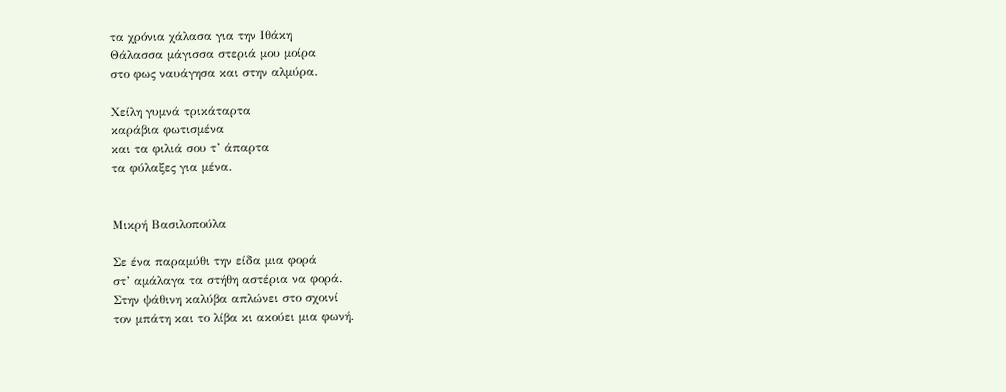τα χρόνια χάλασα για την Ιθάκη
Θάλασσα μάγισσα στεριά μου μοίρα
στο φως ναυάγησα και στην αλμύρα.

Χείλη γυμνά τρικάταρτα
καράβια φωτισμένα
και τα φιλιά σου τ’ άπαρτα
τα φύλαξες για μένα.


Μικρή Βασιλοπούλα

Σε ένα παραμύθι την είδα μια φορά
στ’ αμάλαγα τα στήθη αστέρια να φορά.
Στην ψάθινη καλύβα απλώνει στο σχοινί
τον μπάτη και το λίβα κι ακούει μια φωνή.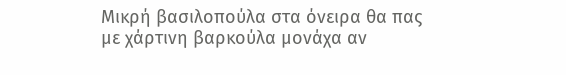Μικρή βασιλοπούλα στα όνειρα θα πας
με χάρτινη βαρκούλα μονάχα αν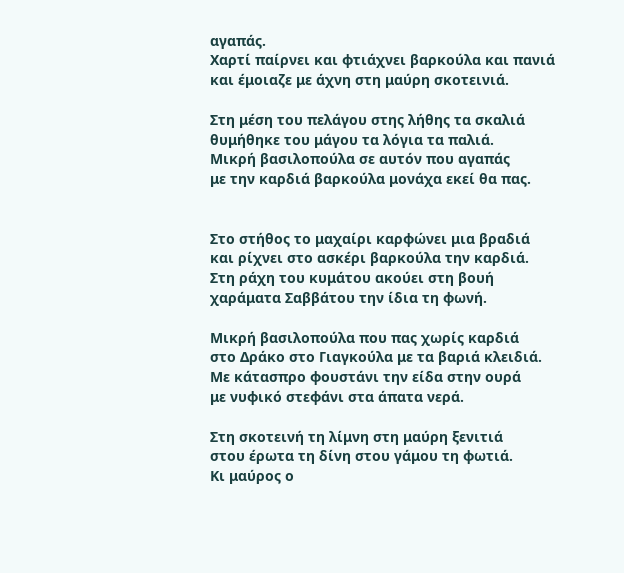αγαπάς.
Χαρτί παίρνει και φτιάχνει βαρκούλα και πανιά
και έμοιαζε με άχνη στη μαύρη σκοτεινιά.

Στη μέση του πελάγου στης λήθης τα σκαλιά
θυμήθηκε του μάγου τα λόγια τα παλιά.
Μικρή βασιλοπούλα σε αυτόν που αγαπάς
με την καρδιά βαρκούλα μονάχα εκεί θα πας.


Στο στήθος το μαχαίρι καρφώνει μια βραδιά
και ρίχνει στο ασκέρι βαρκούλα την καρδιά.
Στη ράχη του κυμάτου ακούει στη βουή
χαράματα Σαββάτου την ίδια τη φωνή.

Μικρή βασιλοπούλα που πας χωρίς καρδιά
στο Δράκο στο Γιαγκούλα με τα βαριά κλειδιά.
Με κάτασπρο φουστάνι την είδα στην ουρά
με νυφικό στεφάνι στα άπατα νερά.

Στη σκοτεινή τη λίμνη στη μαύρη ξενιτιά
στου έρωτα τη δίνη στου γάμου τη φωτιά.
Κι μαύρος ο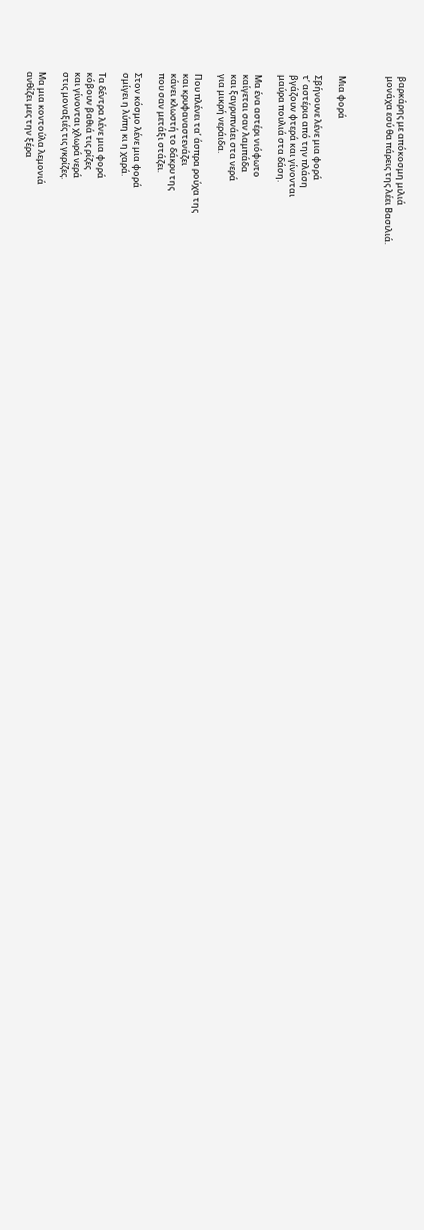βαρκάρης με απόκοσμη μιλιά
μονάχα εσύ θα πάρεις της λέει Βασιλιά.



Μια φορά

Σβήνουνε λένε μια φορά
τ’ αστέρια από την πλάση
βγάζουν φτερά και γίνονται
μαύρα πουλιά στα δάση.

Μα ένα αστέρι νιόφωτο
καίγεται σαν λαμπάδα
και ξαγρυπνάει στα νερά
για μικρή νεράιδα.

Που πλένει τα’ άσπρα ρούχα της
και κρυφαναστενάζει
κάνει κλωστή το δάκρυ της
που σαν μετάξι στάζει.

Στον κόσμο λένε μια φορά
σμίγει η λύπη κι η χαρά.

Τα δέντρα λένε μια φορά
κόβουν βαθιά τις ρίζες
και γίνονται χλωρά νερά
στις μοναξιές τις γκρίζες.

Μα μια κοντούλα λεμονιά
ανθίζει μες την ξέρα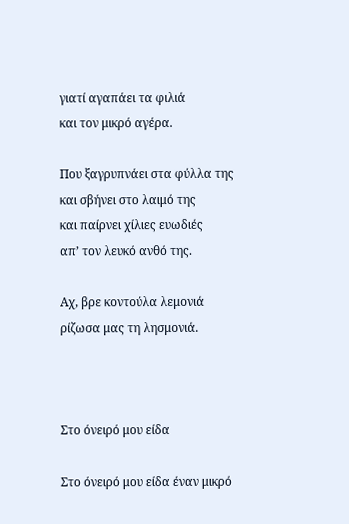γιατί αγαπάει τα φιλιά
και τον μικρό αγέρα.

Που ξαγρυπνάει στα φύλλα της
και σβήνει στο λαιμό της
και παίρνει χίλιες ευωδιές
απ’ τον λευκό ανθό της.

Αχ, βρε κοντούλα λεμονιά
ρίζωσα μας τη λησμονιά.



Στο όνειρό μου είδα

Στο όνειρό μου είδα έναν μικρό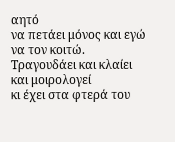αητό
να πετάει μόνος και εγώ να τον κοιτώ.
Τραγουδάει και κλαίει και μοιρολογεί
κι έχει στα φτερά του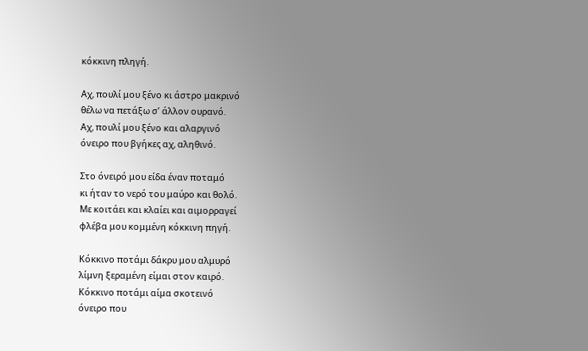κόκκινη πληγή.

Αχ, πουλί μου ξένο κι άστρο μακρινό
θέλω να πετάξω σ’ άλλον ουρανό.
Αχ, πουλί μου ξένο και αλαργινό
όνειρο που βγήκες αχ, αληθινό.

Στο όνειρό μου είδα έναν ποταμό
κι ήταν το νερό του μαύρο και θολό.
Με κοιτάει και κλαίει και αιμορραγεί
φλέβα μου κομμένη κόκκινη πηγή.

Κόκκινο ποτάμι δάκρυ μου αλμυρό
λίμνη ξεραμένη είμαι στον καιρό.
Κόκκινο ποτάμι αίμα σκοτεινό
όνειρο που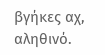βγήκες αχ, αληθινό.